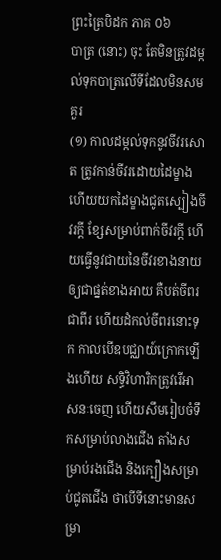ព្រះត្រៃបិដក ភាគ ០៦
បាត្រ (នោះ) ចុះ តែមិនត្រូវដម្កល់ទុកបាត្រលើទីដែលមិនសមគួរ
(១) កាលដម្កល់ទុកនូវចីវរសោត ត្រូវកាន់ចីវរដោយដៃម្ខាង ហើយយកដៃម្ខាងជូតស្បៀងចីវរក្តី ខ្សែសម្រាប់ពាក់ចីវរក្តី ហើយធ្វើនូវជាយនៃចីវរខាងនាយឲ្យជាផ្នត់ខាងអាយ គឺបត់ចីពរជាពីរ ហើយដំកល់ចីពរនោះទុក កាលបើឧបជ្ឈាយ៍ក្រោកឡើងហើយ សទ្ធិវិហារិកត្រូវរើអាសនៈចេញ ហើយសឹមរៀបចំទឹកសម្រាប់លាងជើង តាំងសម្រាប់រងជើង និងក្បឿងសម្រាប់ជូតជើង ថាបើទីនោះមានសម្រា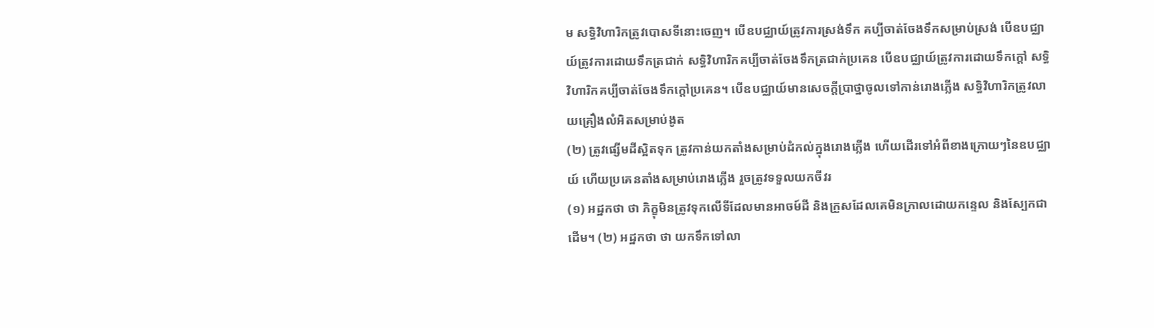ម សទ្ធិវិហារិកត្រូវបោសទីនោះចេញ។ បើឧបជ្ឈាយ៍ត្រូវការស្រង់ទឹក គប្បីចាត់ចែងទឹកសម្រាប់ស្រង់ បើឧបជ្ឈាយ៍ត្រូវការដោយទឹកត្រជាក់ សទ្ធិវិហារិកគប្បីចាត់ចែងទឹកត្រជាក់ប្រគេន បើឧបជ្ឈាយ៍ត្រូវការដោយទឹកក្តៅ សទ្ធិវិហារិកគប្បីចាត់ចែងទឹកក្តៅប្រគេន។ បើឧបជ្ឈាយ៍មានសេចក្តីប្រាថ្នាចូលទៅកាន់រោងភ្លើង សទ្ធិវិហារិកត្រូវលាយគ្រឿងលំអិតសម្រាប់ងូត
(២) ត្រូវផ្សើមដីស្អិតទុក ត្រូវកាន់យកតាំងសម្រាប់ដំកល់ក្នុងរោងភ្លើង ហើយដើរទៅអំពីខាងក្រោយៗនៃឧបជ្ឈាយ៍ ហើយប្រគេនតាំងសម្រាប់រោងភ្លើង រួចត្រូវទទួលយកចីវរ
(១) អដ្ឋកថា ថា ភិក្ខុមិនត្រូវទុកលើទីដែលមានអាចម៍ដី និងក្រួសដែលគេមិនក្រាលដោយកន្ទេល និងស្បែកជាដើម។ (២) អដ្ឋកថា ថា យកទឹកទៅលា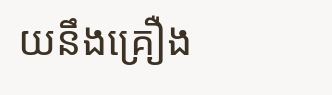យនឹងគ្រឿង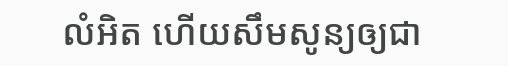លំអិត ហើយសឹមសូន្យឲ្យជា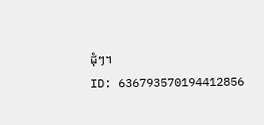ដុំៗ។
ID: 636793570194412856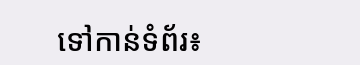ទៅកាន់ទំព័រ៖